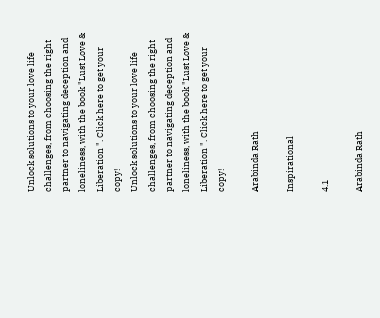Unlock solutions to your love life challenges, from choosing the right partner to navigating deception and loneliness, with the book "Lust Love & Liberation ". Click here to get your copy!
Unlock solutions to your love life challenges, from choosing the right partner to navigating deception and loneliness, with the book "Lust Love & Liberation ". Click here to get your copy!

Arabinda Rath

Inspirational

4.1

Arabinda Rath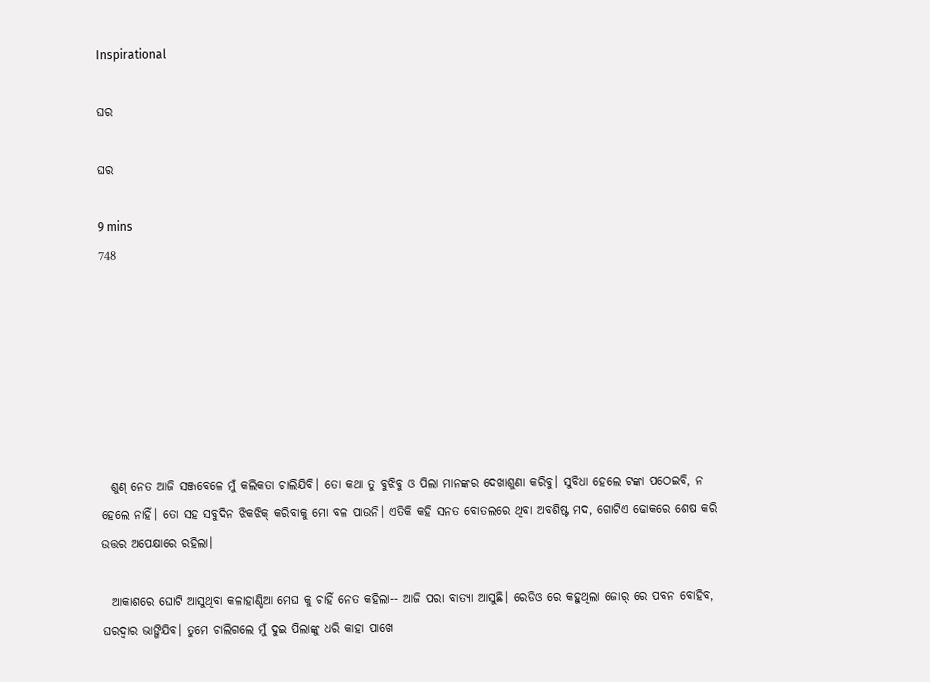Inspirational

ଘର

ଘର

9 mins
748







  ଶୁଣ୍ ନେତ ଆଜି ସଞ୍ଜବେଳେ ମୁଁ କଲିକତା ଚାଲିଯିବି। ତୋ କଥା ତୁ ବୁଝିବୁ ଓ ପିଲା ମାନଙ୍କର ଦେଖାଶୁଣା କରିବୁ। ସୁବିଧା ହେଲେ ଟଙ୍କା ପଠେଇବି, ନ ହେଲେ ନାହିଁ। ତୋ ସହ ସବୁଦିନ ଝିକଝିକ୍ କରିବାକୁ ମୋ ବଳ ପାଉନି। ଏତିକି କହି ସନତ ବୋତଲରେ ଥିବା ଅବଶିଷ୍ଟ ମଦ, ଗୋଟିଏ ଢୋକରେ ଶେଷ କରି ଉତ୍ତର ଅପେକ୍ଷାରେ ରହିଲା।

  ଆକାଶରେ ଘୋଟି ଆସୁଥିବା କଳାହାଣ୍ଡିଆ ମେଘ କୁ ଚାହିଁ ନେତ କହିଲା-- ଆଜି ପରା ବାତ୍ଯା ଆସୁଛି। ରେଡିଓ ରେ କହୁଥିଲା ଜୋର୍ ରେ ପବନ ବୋହିବ, ଘରଦ୍ବାର ଭାଙ୍ଗିଯିବ। ତୁମେ ଚାଲିଗଲେ ମୁଁ ଦୁଇ ପିଲାଙ୍କୁ ଧରି କାହା ପାଖେ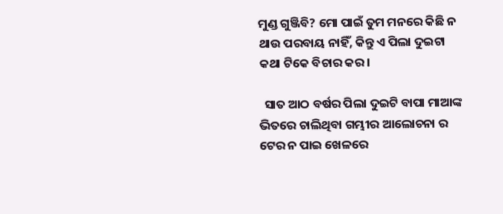ମୁଣ୍ଡ ଗୁଞ୍ଜିବି? ମୋ ପାଇଁ ତୁମ ମନରେ କିଛି ନ ଥାଉ ପରବାୟ ନାହିଁ, କିନ୍ତୁ ଏ ପିଲା ଦୁଇଟା କଥା ଟିକେ ବିଚାର କର।

  ସାତ ଆଠ ବର୍ଷର ପିଲା ଦୁଇଟି ବାପା ମାଆଙ୍କ ଭିତରେ ଚାଲିଥିବା ଗମ୍ଭୀର ଆଲୋଚନା ର ଟେର ନ ପାଇ ଖେଳରେ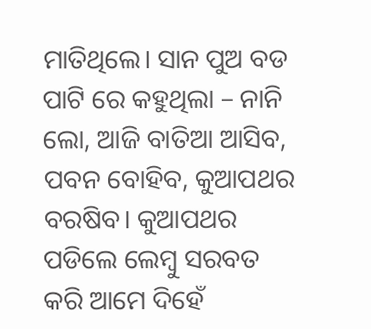ମାତିଥିଲେ। ସାନ ପୁଅ ବଡ ପାଟି ରେ କହୁଥିଲା – ନାନି ଲୋ, ଆଜି ବାତିଆ ଆସିବ, ପବନ ବୋହିବ, କୁଆପଥର ବରଷିବ। କୁଆପଥର ପଡିଲେ ଲେମ୍ବୁ ସରବତ କରି ଆମେ ଦିହେଁ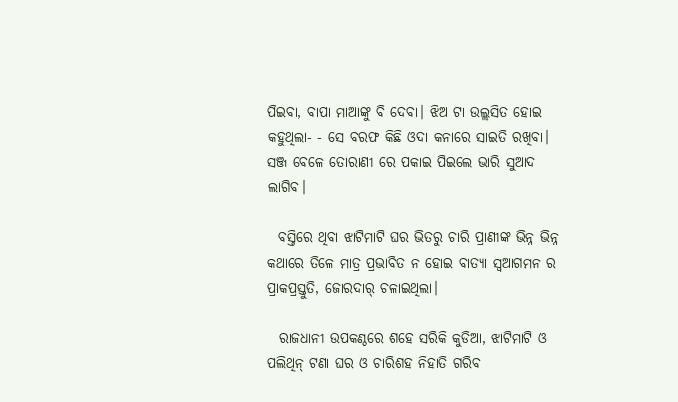ପିଇବା, ବାପା ମାଆଙ୍କୁ ବି ଦେବା। ଝିଅ ଟା ଉଲ୍ଲସିତ ହୋଇ କହୁଥିଲା- - ସେ ବରଫ କିଛି ଓଦା କନାରେ ସାଇତି ରଖିବା। ସଞ୍ଜ ବେଳେ ତୋରାଣୀ ରେ ପକାଇ ପିଇଲେ ଭାରି ସୁଆଦ ଲାଗିବ।

  ବସ୍ତିରେ ଥିବା ଝାଟିମାଟି ଘର ଭିତରୁ ଚାରି ପ୍ରାଣୀଙ୍କ ଭିନ୍ନ ଭିନ୍ନ କଥାରେ ତିଳେ ମାତ୍ର ପ୍ରଭାବିତ ନ ହୋଇ ବାତ୍ଯା ସ୍ବଆଗମନ ର ପ୍ରାକପ୍ରସ୍ତୁତି, ଜୋରଦାର୍ ଚଳାଇଥିଲା।

  ରାଜଧାନୀ ଉପକଣ୍ଠରେ ଶହେ ସରିକି କୁଡିଆ, ଝାଟିମାଟି ଓ ପଲିଥିନ୍ ଟଣା ଘର ଓ ଚାରିଶହ ନିହାତି ଗରିବ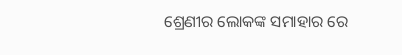ଶ୍ରେଣୀର ଲୋକଙ୍କ ସମାହାର ରେ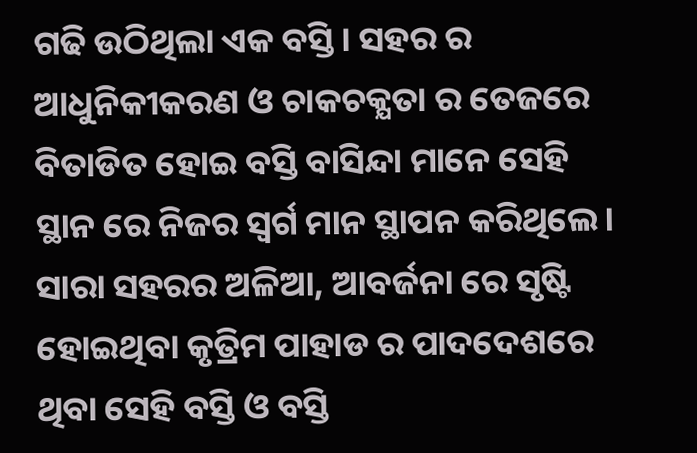ଗଢି ଉଠିଥିଲା ଏକ ବସ୍ତି। ସହର ର ଆଧୁନିକୀକରଣ ଓ ଚାକଚକ୍ଯତା ର ତେଜରେ ବିତାଡିତ ହୋଇ ବସ୍ତି ବାସିନ୍ଦା ମାନେ ସେହି ସ୍ଥାନ ରେ ନିଜର ସ୍ବର୍ଗ ମାନ ସ୍ଥାପନ କରିଥିଲେ। ସାରା ସହରର ଅଳିଆ, ଆବର୍ଜନା ରେ ସୃଷ୍ଟି ହୋଇଥିବା କୃତ୍ରିମ ପାହାଡ ର ପାଦଦେଶରେ ଥିବା ସେହି ବସ୍ତି ଓ ବସ୍ତି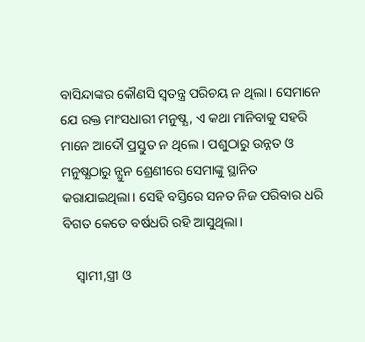ବାସିନ୍ଦାଙ୍କର କୌଣସି ସ୍ବତନ୍ତ୍ର ପରିଚୟ ନ ଥିଲା। ସେମାନେ ଯେ ରକ୍ତ ମାଂସଧାରୀ ମନୁଷ୍ଯ, ଏ କଥା ମାନିବାକୁ ସହରି ମାନେ ଆଦୌ ପ୍ରସ୍ତୁତ ନ ଥିଲେ। ପଶୁଠାରୁ ଉନ୍ନତ ଓ ମନୁଷ୍ଯଠାରୁ ନ୍ଯୁନ ଶ୍ରେଣୀରେ ସେମାଙ୍କୁ ସ୍ଥାନିତ କରାଯାଇଥିଲା। ସେହି ବସ୍ତିରେ ସନତ ନିଜ ପରିବାର ଧରି ବିଗତ କେତେ ବର୍ଷଧରି ରହି ଆସୁଥିଲା।

    ସ୍ବାମୀ,ସ୍ତ୍ରୀ ଓ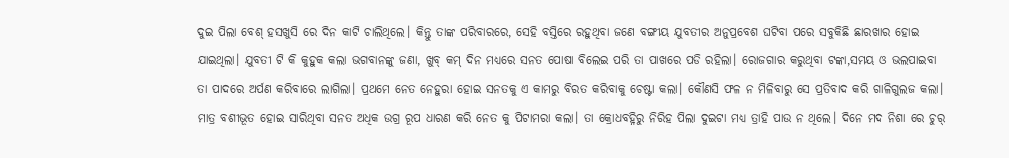ଦୁଇ ପିଲା ବେଶ୍ ହସଖୁସି ରେ ଦିନ କାଟି ଚାଲିଥିଲେ। କିନ୍ତୁ ତାଙ୍କ ପରିବାରରେ, ସେହି ବସ୍ତିରେ ରହୁଥିବା ଜଣେ ବଙ୍ଗୀୟ ଯୁବତୀର ଅନୁପ୍ରବେଶ ଘଟିବା ପରେ ସବୁକିଛି ଛାରଖାର ହୋଇ ଯାଇଥିଲା। ଯୁବତୀ ଟି କି କୁହୁକ କଲା ଭଗବାନଙ୍କୁ ଜଣା, ଖୁବ୍ କମ୍ ଦିନ ମଧ୍ଯରେ ସନତ ପୋଷା ବିଲେଇ ପରି ତା ପାଖରେ ପଡି ରହିଲା। ରୋଜଗାର କରୁଥିବା ଟଙ୍କା,ସମୟ ଓ ଭଲପାଇବା ତା ପାଦରେ ଅର୍ପଣ କରିବାରେ ଲାଗିଲା। ପ୍ରଥମେ ନେତ ନେହୁରା ହୋଇ ସନତକୁ ଏ କାମରୁ ବିରତ କରିବାକୁ ଚେଷ୍ଟା କଲା। କୌଣସି ଫଳ ନ ମିଳିବାରୁ ସେ ପ୍ରତିବାଦ କରି ଗାଳିଗୁଲଜ କଲା। ମାତ୍ର ବଶୀଭୂତ ହୋଇ ସାରିଥିବା ସନତ ଅଧିକ ଉଗ୍ର ରୂପ ଧାରଣ କରି ନେତ କୁ ପିଟାମରା କଲା। ତା କ୍ରୋଧବହ୍ନିରୁ ନିରିହ ପିଲା ଦୁଇଟା ମଧ୍ଯ ତ୍ରାହି ପାଉ ନ ଥିଲେ। ଦିନେ ମଦ ନିଶା ରେ ଚୁର୍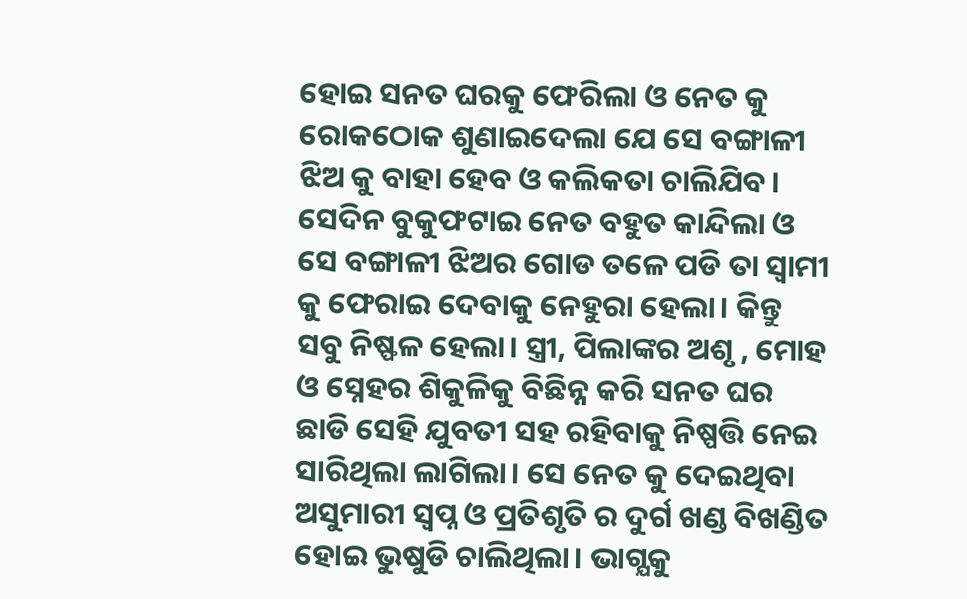ହୋଇ ସନତ ଘରକୁ ଫେରିଲା ଓ ନେତ କୁ ରୋକଠୋକ ଶୁଣାଇଦେଲା ଯେ ସେ ବଙ୍ଗାଳୀ ଝିଅ କୁ ବାହା ହେବ ଓ କଲିକତା ଚାଲିଯିବ। ସେଦିନ ବୁକୁଫଟାଇ ନେତ ବହୁତ କାନ୍ଦିଲା ଓ ସେ ବଙ୍ଗାଳୀ ଝିଅର ଗୋଡ ତଳେ ପଡି ତା ସ୍ବାମୀ କୁ ଫେରାଇ ଦେବାକୁ ନେହୁରା ହେଲା। କିନ୍ତୁ ସବୁ ନିଷ୍ଫଳ ହେଲା। ସ୍ତ୍ରୀ, ପିଲାଙ୍କର ଅଶୃ , ମୋହ ଓ ସ୍ନେହର ଶିକୁଳିକୁ ବିଛିନ୍ନ କରି ସନତ ଘର ଛାଡି ସେହି ଯୁବତୀ ସହ ରହିବାକୁ ନିଷ୍ପତ୍ତି ନେଇ ସାରିଥିଲା ଲାଗିଲା। ସେ ନେତ କୁ ଦେଇଥିବା ଅସୁମାରୀ ସ୍ବପ୍ନ ଓ ପ୍ରତିଶୃତି ର ଦୁର୍ଗ ଖଣ୍ଡ ବିଖଣ୍ଡିତ ହୋଇ ଭୁଷୁଡି ଚାଲିଥିଲା। ଭାଗ୍ଯକୁ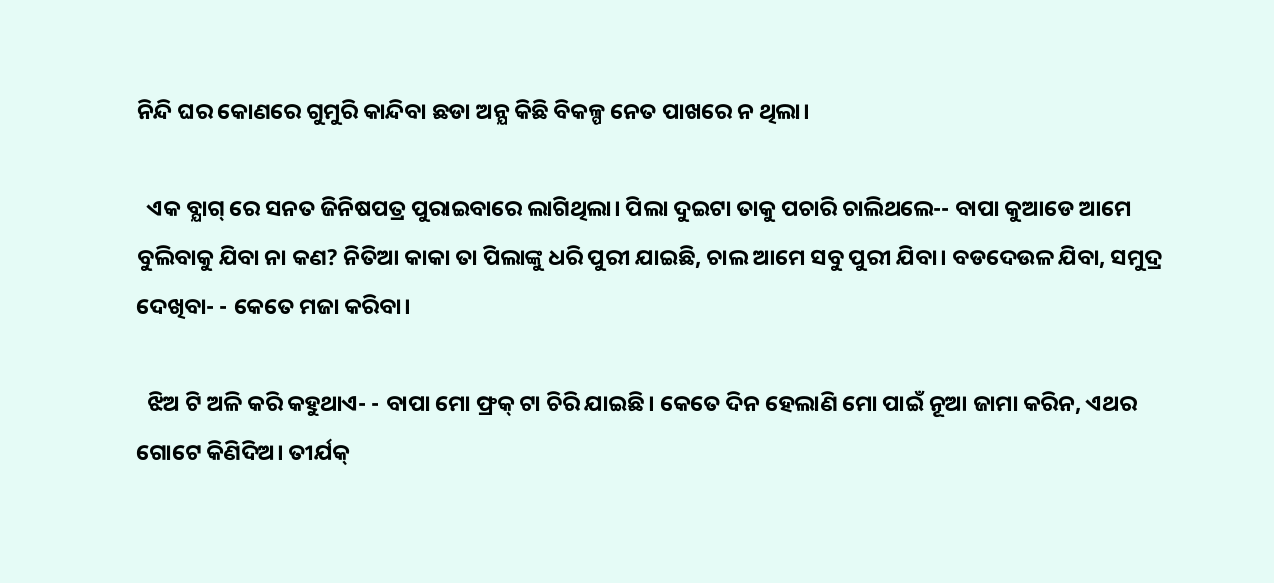ନିନ୍ଦି ଘର କୋଣରେ ଗୁମୁରି କାନ୍ଦିବା ଛଡା ଅନ୍ଯ କିଛି ବିକଳ୍ପ ନେତ ପାଖରେ ନ ଥିଲା।

  ଏକ ବ୍ଯାଗ୍ ରେ ସନତ ଜିନିଷପତ୍ର ପୁରାଇବାରେ ଲାଗିଥିଲା। ପିଲା ଦୁଇଟା ତାକୁ ପଚାରି ଚାଲିଥଲେ-- ବାପା କୁଆଡେ ଆମେ ବୁଲିବାକୁ ଯିବା ନା କଣ? ନିତିଆ କାକା ତା ପିଲାଙ୍କୁ ଧରି ପୁରୀ ଯାଇଛି, ଚାଲ ଆମେ ସବୁ ପୁରୀ ଯିବା। ବଡଦେଉଳ ଯିବା, ସମୁଦ୍ର ଦେଖିବା- - କେତେ ମଜା କରିବା।

  ଝିଅ ଟି ଅଳି କରି କହୁଥାଏ- - ବାପା ମୋ ଫ୍ରକ୍ ଟା ଚିରି ଯାଇଛି। କେତେ ଦିନ ହେଲାଣି ମୋ ପାଇଁ ନୂଆ ଜାମା କରିନ, ଏଥର ଗୋଟେ କିଣିଦିଅ। ତୀର୍ଯକ୍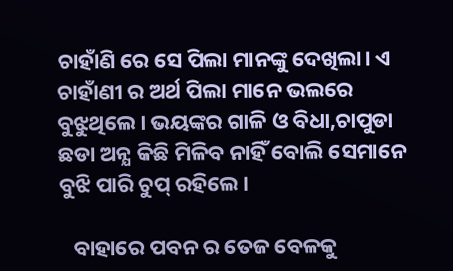ଚାହାଁଣି ରେ ସେ ପିଲା ମାନଙ୍କୁ ଦେଖିଲା। ଏ ଚାହାଁଣୀ ର ଅର୍ଥ ପିଲା ମାନେ ଭଲରେ ବୁଝୁଥିଲେ। ଭୟଙ୍କର ଗାଳି ଓ ବିଧା,ଚାପୁଡା ଛଡା ଅନ୍ଯ କିଛି ମିଳିବ ନାହିଁ ବୋଲି ସେମାନେ ବୁଝି ପାରି ଚୁପ୍ ରହିଲେ।

   ବାହାରେ ପବନ ର ତେଜ ବେଳକୁ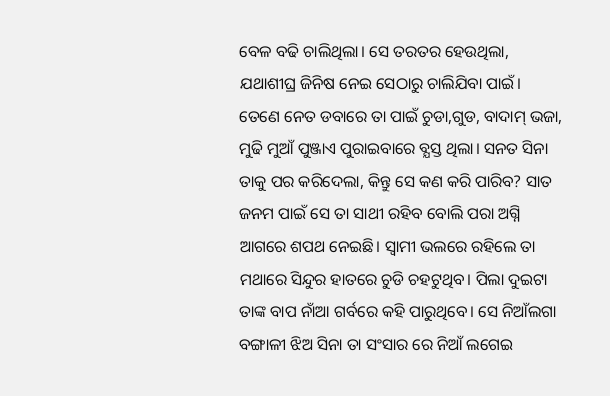ବେଳ ବଢି ଚାଲିଥିଲା। ସେ ତରତର ହେଉଥିଲା, ଯଥାଶୀଘ୍ର ଜିନିଷ ନେଇ ସେଠାରୁ ଚାଲିଯିବା ପାଇଁ। ତେଣେ ନେତ ଡବାରେ ତା ପାଇଁ ଚୁଡା,ଗୁଡ, ବାଦାମ୍ ଭଜା, ମୁଢି ମୁଆଁ ପୁଞ୍ଜାଏ ପୁରାଇବାରେ ବ୍ଯସ୍ତ ଥିଲା। ସନତ ସିନା ତାକୁ ପର କରିଦେଲା, କିନ୍ତୁ ସେ କଣ କରି ପାରିବ? ସାତ ଜନମ ପାଇଁ ସେ ତା ସାଥୀ ରହିବ ବୋଲି ପରା ଅଗ୍ନି ଆଗରେ ଶପଥ ନେଇଛି। ସ୍ବାମୀ ଭଲରେ ରହିଲେ ତା ମଥାରେ ସିନ୍ଦୁର ହାତରେ ଚୁଡି ଚହଟୁଥିବ। ପିଲା ଦୁଇଟା ତାଙ୍କ ବାପ ନାଁଆ ଗର୍ବରେ କହି ପାରୁଥିବେ। ସେ ନିଆଁଲଗା ବଙ୍ଗାଳୀ ଝିଅ ସିନା ତା ସଂସାର ରେ ନିଆଁ ଲଗେଇ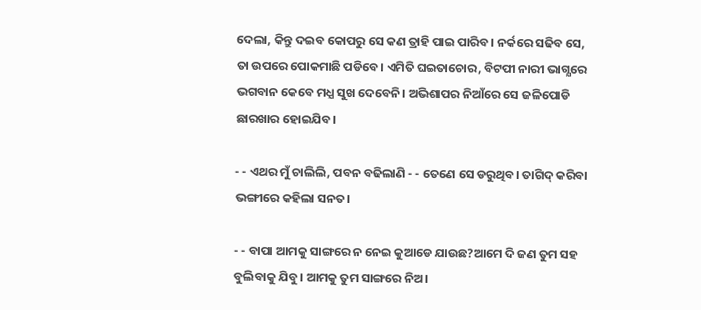ଦେଲା, କିନ୍ତୁ ଦଇବ କୋପରୁ ସେ କଣ ତ୍ରାହି ପାଇ ପାରିବ। ନର୍କରେ ସଢିବ ସେ, ତା ଉପରେ ପୋକମାଛି ପଡିବେ। ଏମିତି ଘଇତାଚୋର, ବିଟପୀ ନାରୀ ଭାଗ୍ଯରେ ଭଗବାନ କେବେ ମଧ୍ଯ ସୁଖ ଦେବେନି। ଅଭିଶାପର ନିଆଁରେ ସେ ଜଳିପୋଡି ଛାରଖାର ହୋଇଯିବ।

- - ଏଥର ମୁଁ ଚାଲିଲି, ପବନ ବଢିଲାଣି - - ତେଣେ ସେ ଡରୁଥିବ। ତାଗିଦ୍ କରିବା ଭଙ୍ଗୀରେ କହିଲା ସନତ।

- - ବାପା ଆମକୁ ସାଙ୍ଗରେ ନ ନେଇ କୁଆଡେ ଯାଉଛ?ଆମେ ଦି ଜଣ ତୁମ ସହ ବୁଲିବାକୁ ଯିବୁ। ଆମକୁ ତୁମ ସାଙ୍ଗରେ ନିଅ।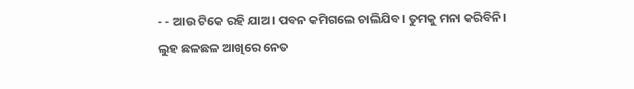- - ଆଉ ଟିକେ ରହି ଯାଅ। ପବନ କମିଗଲେ ଚାଲିଯିବ। ତୁମକୁ ମନା କରିବିନି। ଲୁହ ଛଳଛଳ ଆଖିରେ ନେତ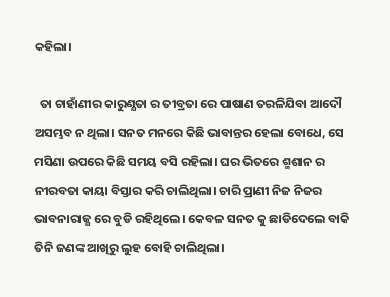କହିଲା।

  ତା ଚାହାଁଣୀର କାରୁଣ୍ଯତା ର ତୀବ୍ରତା ରେ ପାଷାଣ ତରଳିଯିବା ଆଦୌ ଅସମ୍ଭବ ନ ଥିଲା। ସନତ ମନରେ କିଛି ଭାବାନ୍ତର ହେଲା ବୋଧେ, ସେ ମସିଣା ଉପରେ କିଛି ସମୟ ବସି ରହିଲା। ଘର ଭିତରେ ଶ୍ମଶାନ ର ନୀରବତା କାୟା ବିସ୍ତାର କରି ଚାଲିଥିଲା। ଚାରି ପ୍ରାଣୀ ନିଜ ନିଜର ଭାବନାରାଜ୍ଯ ରେ ବୁଡି ରହିଥିଲେ। କେବଳ ସନତ କୁ ଛାଡିଦେଲେ ବାକି ତିନି ଜଣଙ୍କ ଆଖିରୁ ଲୁହ ବୋହି ଚାଲିଥିଲା।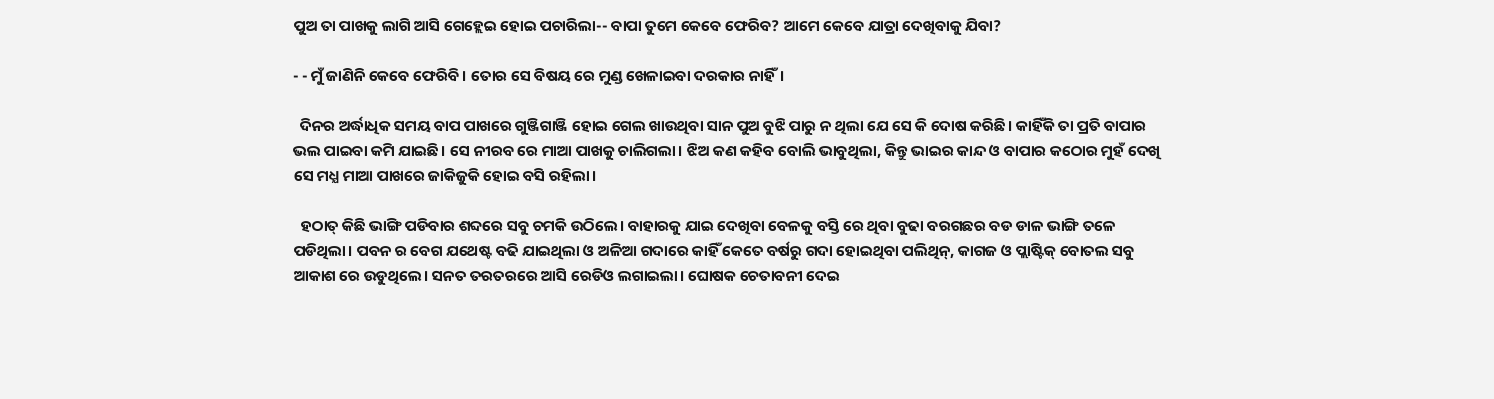ପୁଅ ତା ପାଖକୁ ଲାଗି ଆସି ଗେହ୍ଲେଇ ହୋଇ ପଚାରିଲା-- ବାପା ତୁମେ କେବେ ଫେରିବ? ଆମେ କେବେ ଯାତ୍ରା ଦେଖିବାକୁ ଯିବା?

- - ମୁଁ ଜାଣିନି କେବେ ଫେରିବି। ତୋର ସେ ବିଷୟ ରେ ମୁଣ୍ଡ ଖେଳାଇବା ଦରକାର ନାହିଁ।

  ଦିନର ଅର୍ଦ୍ଧାଧିକ ସମୟ ବାପ ପାଖରେ ଗୁଞ୍ଜିଗାଞ୍ଜି ହୋଇ ଗେଲ ଖାଉଥିବା ସାନ ପୁଅ ବୁଝି ପାରୁ ନ ଥିଲା ଯେ ସେ କି ଦୋଷ କରିଛି। କାହିଁକି ତା ପ୍ରତି ବାପାର ଭଲ ପାଇବା କମି ଯାଇଛି। ସେ ନୀରବ ରେ ମାଆ ପାଖକୁ ଚାଲିଗଲା। ଝିଅ କଣ କହିବ ବୋଲି ଭାବୁଥିଲା, କିନ୍ତୁ ଭାଇର କାନ୍ଦ ଓ ବାପାର କଠୋର ମୁହଁ ଦେଖି ସେ ମଧ୍ଯ ମାଆ ପାଖରେ ଜାକିଜୁକି ହୋଇ ବସି ରହିଲା।

  ହଠାତ୍ କିଛି ଭାଙ୍ଗି ପଡିବାର ଶବ୍ଦରେ ସବୁ ଚମକି ଉଠିଲେ। ବାହାରକୁ ଯାଇ ଦେଖିବା ବେଳକୁ ବସ୍ତି ରେ ଥିବା ବୁଢା ବରଗଛର ବଡ ଡାଳ ଭାଙ୍ଗି ତଳେ ପଡିଥିଲା। ପବନ ର ବେଗ ଯଥେଷ୍ଟ ବଢି ଯାଇଥିଲା ଓ ଅଳିଆ ଗଦାରେ କାହିଁ କେତେ ବର୍ଷରୁ ଗଦା ହୋଇଥିବା ପଲିଥିନ୍, କାଗଜ ଓ ପ୍ଲାଷ୍ଟିକ୍ ବୋତଲ ସବୁ ଆକାଶ ରେ ଉଡୁଥିଲେ। ସନତ ତରତରରେ ଆସି ରେଡିଓ ଲଗାଇଲା। ଘୋଷକ ଚେତାବନୀ ଦେଇ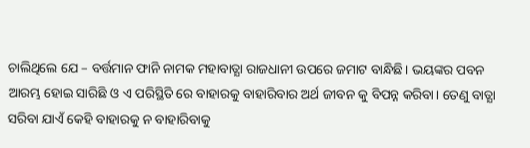ଚାଲିଥିଲେ ଯେ – ବର୍ତ୍ତମାନ ଫାନି ନାମକ ମହାବାତ୍ଯା ରାଜଧାନୀ ଉପରେ ଜମାଟ ବାନ୍ଧିଛି। ଭୟଙ୍କର ପବନ ଆରମ୍ଭ ହୋଇ ସାରିଛି ଓ ଏ ପରିସ୍ଥିତି ରେ ବାହାରକୁ ବାହାରିବାର ଅର୍ଥ ଜୀବନ କୁ ବିପନ୍ନ କରିବା। ତେଣୁ ବାତ୍ଯା ସରିବା ଯାଏଁ କେହି ବାହାରକୁ ନ ବାହାରିବାକୁ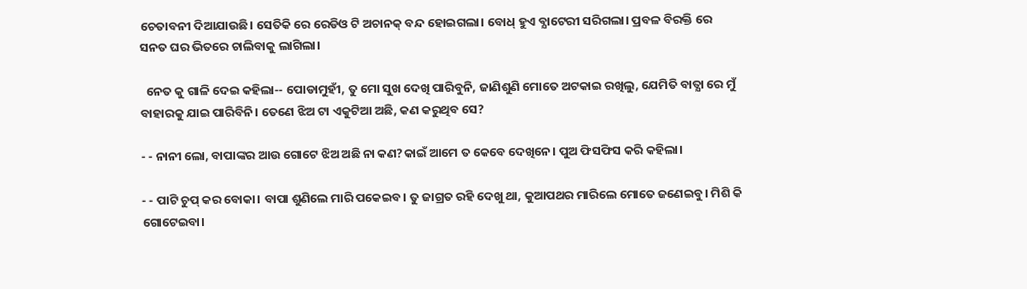ଚେତାବନୀ ଦିଆଯାଉଛି। ସେତିକି ରେ ରେଡିଓ ଟି ଅଚାନକ୍ ବନ୍ଦ ହୋଇଗଲା। ବୋଧ୍ ହୁଏ ବ୍ଯାଟେରୀ ସରିଗଲା। ପ୍ରବଳ ବିରକ୍ତି ରେ ସନତ ଘର ଭିତରେ ଚାଲିବାକୁ ଲାଗିଲା।

  ନେତ କୁ ଗାଳି ଦେଇ କହିଲା-- ପୋଡାମୁହୀଁ, ତୁ ମୋ ସୁଖ ଦେଖି ପାରିବୁନି, ଜାଣିଶୁଣି ମୋତେ ଅଟକାଇ ରଖିଲୁ, ଯେମିତି ବାତ୍ଯା ରେ ମୁଁ ବାହାରକୁ ଯାଇ ପାରିବିନି। ତେଣେ ଝିଅ ଟା ଏକୁଟିଆ ଅଛି, କଣ କରୁଥିବ ସେ?

- - ନାନୀ ଲୋ, ବାପାଙ୍କର ଆଉ ଗୋଟେ ଝିଅ ଅଛି ନା କଣ?କାଇଁ ଆମେ ତ କେବେ ଦେଖିନେ। ପୁଅ ଫିସଫିସ କରି କହିଲା।

- - ପାଟି ଚୁପ୍ କର ବୋକା। ବାପା ଶୁଣିଲେ ମାରି ପକେଇବ। ତୁ ଜାଗ୍ରତ ରହି ଦେଖୁ ଥା, କୁଆପଥର ମାରିଲେ ମୋତେ ଜଣେଇବୁ। ମିଶି କି ଗୋଟେଇବା।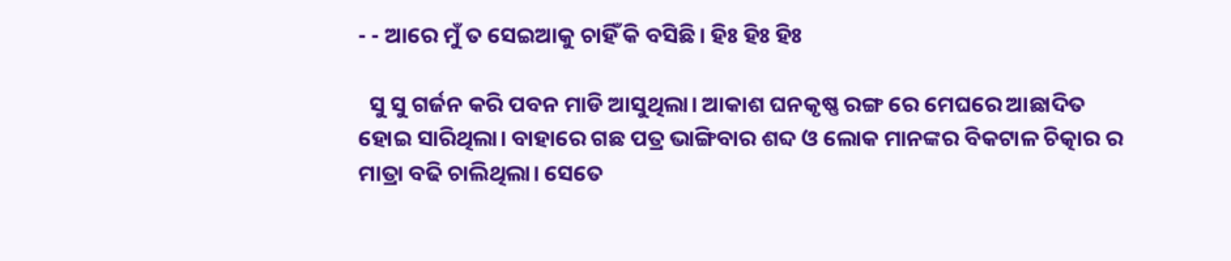- - ଆରେ ମୁଁ ତ ସେଇଆକୁ ଚାହିଁ କି ବସିଛି। ହିଃ ହିଃ ହିଃ

  ସୁ ସୁ ଗର୍ଜନ କରି ପବନ ମାଡି ଆସୁଥିଲା। ଆକାଶ ଘନକୃଷ୍ଣ ରଙ୍ଗ ରେ ମେଘରେ ଆଛାଦିତ ହୋଇ ସାରିଥିଲା। ବାହାରେ ଗଛ ପତ୍ର ଭାଙ୍ଗିବାର ଶବ୍ଦ ଓ ଲୋକ ମାନଙ୍କର ବିକଟାଳ ଚିତ୍କାର ର ମାତ୍ରା ବଢି ଚାଲିଥିଲା। ସେତେ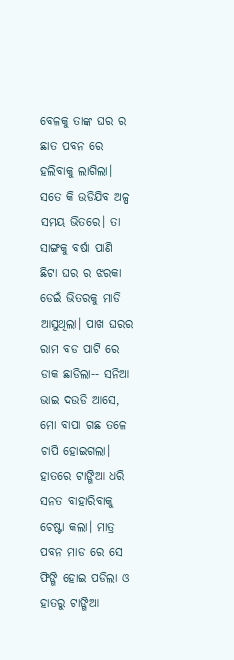ବେଳକୁ ତାଙ୍କ ଘର ର ଛାତ ପବନ ରେ ହଲିବାକୁ ଲାଗିଲା। ସତେ କି ଉଡିଯିବ ଅଳ୍ପ ସମୟ ଭିତରେ। ତା ସାଙ୍ଗକୁ ବର୍ଷା ପାଣି ଛିଟା ଘର ର ଝରକା ଡେଇଁ ଭିତରକୁ ମାଡି ଆସୁଥିଲା। ପାଖ ଘରର ରାମ ବଡ ପାଟି ରେ ଡାକ ଛାଡିଲା-- ସନିଆ ଭାଇ ଦଉଡି ଆସେ, ମୋ ବାପା ଗଛ ତଳେ ଚାପି ହୋଇଗଲା। ହାତରେ ଟାଙ୍ଗିଆ ଧରି ସନତ ବାହାରିବାକୁ ଚେଷ୍ଟା କଲା। ମାତ୍ର ପବନ ମାଡ ରେ ସେ ଫିଙ୍ଗି ହୋଇ ପଡିଲା ଓ ହାତରୁ ଟାଙ୍ଗିଆ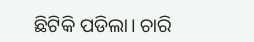ଛିଟିକି ପଡିଲା। ଚାରି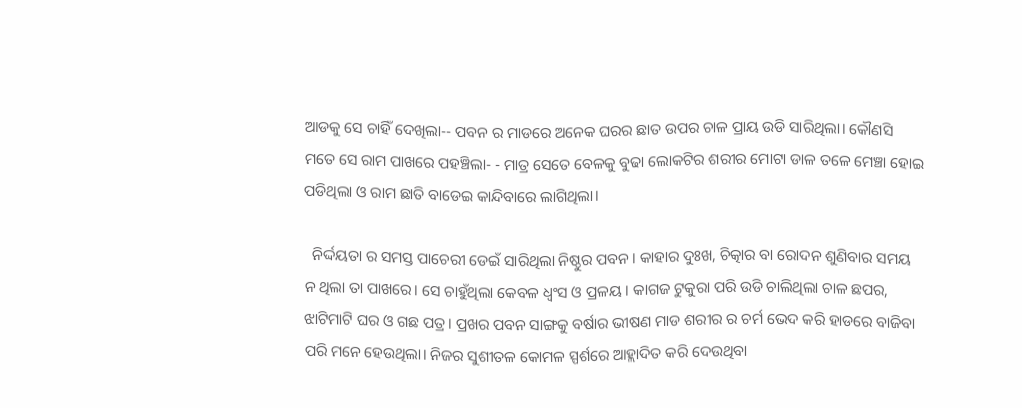ଆଡକୁ ସେ ଚାହିଁ ଦେଖିଲା-- ପବନ ର ମାଡରେ ଅନେକ ଘରର ଛାତ ଉପର ଚାଳ ପ୍ରାୟ ଉଡି ସାରିଥିଲା। କୌଣସି ମତେ ସେ ରାମ ପାଖରେ ପହଞ୍ଚିଲା- - ମାତ୍ର ସେତେ ବେଳକୁ ବୁଢା ଲୋକଟିର ଶରୀର ମୋଟା ଡାଳ ତଳେ ମେଞ୍ଚା ହୋଇ ପଡିଥିଲା ଓ ରାମ ଛାତି ବାଡେଇ କାନ୍ଦିବାରେ ଲାଗିଥିଲା।

  ନିର୍ଦ୍ଦୟତା ର ସମସ୍ତ ପାଚେରୀ ଡେଇଁ ସାରିଥିଲା ନିଷ୍ଠୁର ପବନ। କାହାର ଦୁଃଖ, ଚିତ୍କାର ବା ରୋଦନ ଶୁଣିବାର ସମୟ ନ ଥିଲା ତା ପାଖରେ। ସେ ଚାହୁଁଥିଲା କେବଳ ଧ୍ବଂସ ଓ ପ୍ରଳୟ । କାଗଜ ଟୁକୁରା ପରି ଉଡି ଚାଲିଥିଲା ଚାଳ ଛପର, ଝାଟିମାଟି ଘର ଓ ଗଛ ପତ୍ର। ପ୍ରଖର ପବନ ସାଙ୍ଗକୁ ବର୍ଷାର ଭୀଷଣ ମାଡ ଶରୀର ର ଚର୍ମ ଭେଦ କରି ହାଡରେ ବାଜିବା ପରି ମନେ ହେଉଥିଲା। ନିଜର ସୁଶୀତଳ କୋମଳ ସ୍ପର୍ଶରେ ଆହ୍ଲାଦିତ କରି ଦେଉଥିବା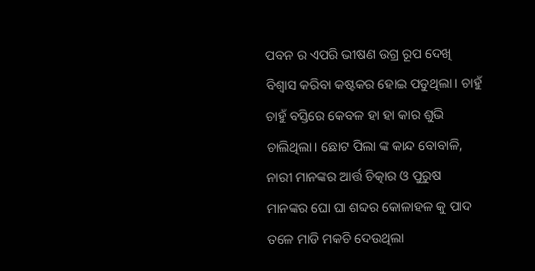ପବନ ର ଏପରି ଭୀଷଣ ଉଗ୍ର ରୂପ ଦେଖି ବିଶ୍ବାସ କରିବା କଷ୍ଟକର ହୋଇ ପଡୁଥିଲା। ଚାହୁଁ ଚାହୁଁ ବସ୍ତିରେ କେବଳ ହା ହା କାର ଶୁଭି ଚାଲିଥିଲା। ଛୋଟ ପିଲା ଙ୍କ କାନ୍ଦ ବୋବାଳି, ନାରୀ ମାନଙ୍କର ଆର୍ତ୍ତ ଚିତ୍କାର ଓ ପୁରୁଷ ମାନଙ୍କର ଘୋ ଘା ଶବ୍ଦର କୋଳାହଳ କୁ ପାଦ ତଳେ ମାଡି ମକଚି ଦେଉଥିଲା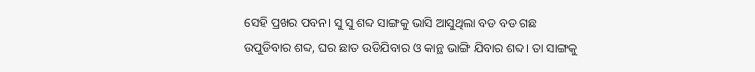ସେହି ପ୍ରଖର ପବନ। ସୁ ସୁ ଶବ୍ଦ ସାଙ୍ଗକୁ ଭାସି ଆସୁଥିଲା ବଡ ବଡ ଗଛ ଉପୁଡିବାର ଶବ୍ଦ, ଘର ଛାତ ଉଡିଯିବାର ଓ କାନ୍ଥ ଭାଙ୍ଗି ଯିବାର ଶବ୍ଦ। ତା ସାଙ୍ଗକୁ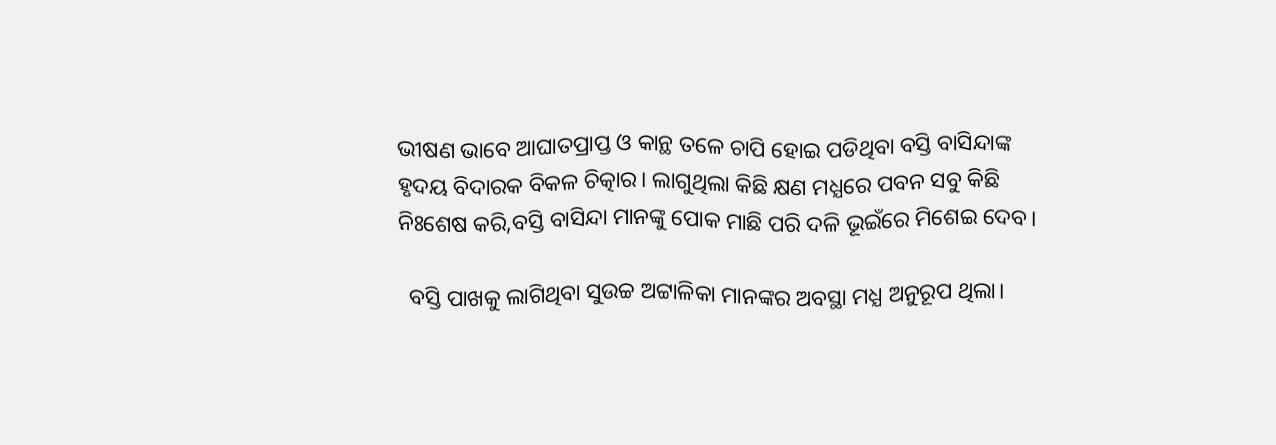ଭୀଷଣ ଭାବେ ଆଘାତପ୍ରାପ୍ତ ଓ କାନ୍ଥ ତଳେ ଚାପି ହୋଇ ପଡିଥିବା ବସ୍ତି ବାସିନ୍ଦାଙ୍କ ହୃଦୟ ବିଦାରକ ବିକଳ ଚିତ୍କାର। ଲାଗୁଥିଲା କିଛି କ୍ଷଣ ମଧ୍ଯରେ ପବନ ସବୁ କିଛି ନିଃଶେଷ କରି,ବସ୍ତି ବାସିନ୍ଦା ମାନଙ୍କୁ ପୋକ ମାଛି ପରି ଦଳି ଭୂଇଁରେ ମିଶେଇ ଦେବ।

  ବସ୍ତି ପାଖକୁ ଲାଗିଥିବା ସୁଉଚ୍ଚ ଅଟ୍ଟାଳିକା ମାନଙ୍କର ଅବସ୍ଥା ମଧ୍ଯ ଅନୁରୂପ ଥିଲା।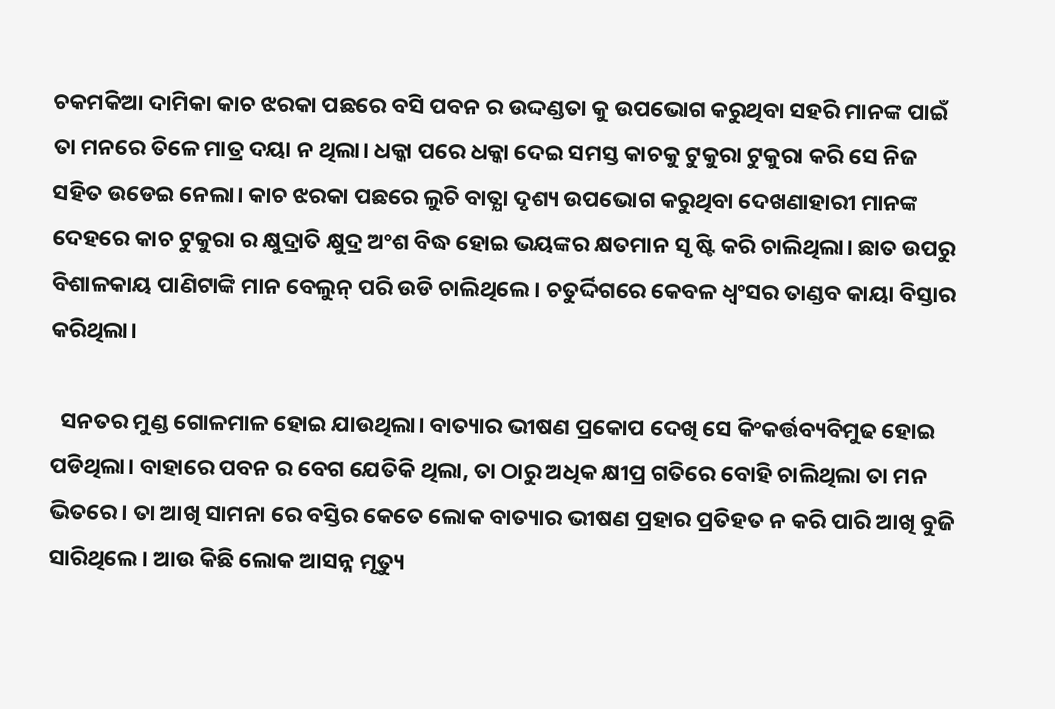ଚକମକିଆ ଦାମିକା କାଚ ଝରକା ପଛରେ ବସି ପବନ ର ଉଦ୍ଦଣ୍ଡତା କୁ ଉପଭୋଗ କରୁଥିବା ସହରି ମାନଙ୍କ ପାଇଁ ତା ମନରେ ତିଳେ ମାତ୍ର ଦୟା ନ ଥିଲା। ଧକ୍କା ପରେ ଧକ୍କା ଦେଇ ସମସ୍ତ କାଚକୁ ଟୁକୁରା ଟୁକୁରା କରି ସେ ନିଜ ସହିତ ଉଡେଇ ନେଲା। କାଚ ଝରକା ପଛରେ ଲୁଚି ବାତ୍ଯା ଦୃଶ୍ୟ ଉପଭୋଗ କରୁଥିବା ଦେଖଣାହାରୀ ମାନଙ୍କ ଦେହରେ କାଚ ଟୁକୁରା ର କ୍ଷୁଦ୍ରାତି କ୍ଷୁଦ୍ର ଅଂଶ ବିଦ୍ଧ ହୋଇ ଭୟଙ୍କର କ୍ଷତମାନ ସୃ ଷ୍ଟି କରି ଚାଲିଥିଲା। ଛାତ ଉପରୁ ବିଶାଳକାୟ ପାଣିଟାଙ୍କି ମାନ ବେଲୁନ୍ ପରି ଉଡି ଚାଲିଥିଲେ। ଚତୁର୍ଦ୍ଦିଗରେ କେବଳ ଧ୍ବଂସର ତାଣ୍ଡବ କାୟା ବିସ୍ତାର କରିଥିଲା।

  ସନତର ମୁଣ୍ଡ ଗୋଳମାଳ ହୋଇ ଯାଉଥିଲା। ବାତ୍ୟାର ଭୀଷଣ ପ୍ରକୋପ ଦେଖି ସେ କିଂକର୍ତ୍ତବ୍ୟବିମୁଢ ହୋଇ ପଡିଥିଲା। ବାହାରେ ପବନ ର ବେଗ ଯେତିକି ଥିଲା, ତା ଠାରୁ ଅଧିକ କ୍ଷୀପ୍ର ଗତିରେ ବୋହି ଚାଲିଥିଲା ତା ମନ ଭିତରେ। ତା ଆଖି ସାମନା ରେ ବସ୍ତିର କେତେ ଲୋକ ବାତ୍ୟାର ଭୀଷଣ ପ୍ରହାର ପ୍ରତିହତ ନ କରି ପାରି ଆଖି ବୁଜି ସାରିଥିଲେ। ଆଉ କିଛି ଲୋକ ଆସନ୍ନ ମୃତ୍ୟୁ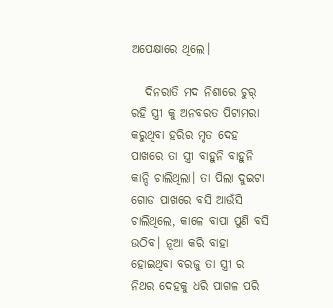ଅପେକ୍ଷାରେ ଥିଲେ।

   ଦିନରାତି ମଦ ନିଶାରେ ଚୁର୍ ରହି ସ୍ତ୍ରୀ କୁ ଅନବରତ ପିଟାମରା କରୁଥିବା ହରିର ମୃତ ଦେହ ପାଖରେ ତା ସ୍ତ୍ରୀ ବାହୁନି ବାହୁନି କାନ୍ଦି ଚାଲିଥିଲା। ତା ପିଲା ଦୁଇଟା ଗୋଡ ପାଖରେ ବସି ଆଉଁସି ଚାଲିଥିଲେ, କାଳେ ବାପା ପୁଣି ବସି ଉଠିବ। ନୂଆ କରି ବାହା ହୋଇଥିବା ବରଜୁ ତା ସ୍ତ୍ରୀ ର ନିଥର ଦେହକୁ ଧରି ପାଗଳ ପରି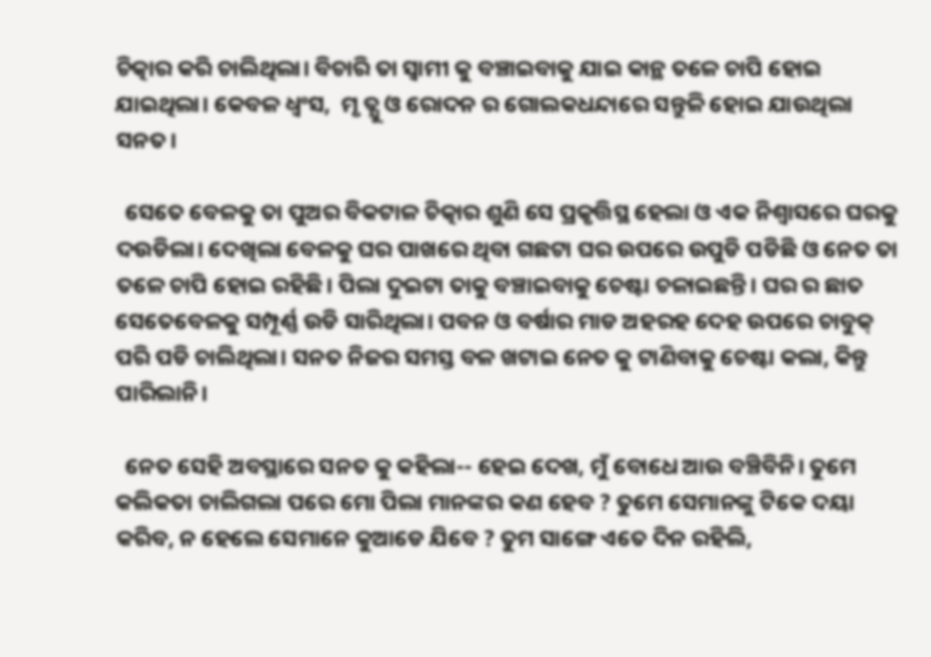ଚିତ୍କାର କରି ଚାଲିଥିଲା। ବିଚାରି ତା ସ୍ବାମୀ କୁ ବଞ୍ଚାଇବାକୁ ଯାଇ କାନ୍ଥ ତଳେ ଚାପି ହୋଇ ଯାଇଥିଲା। କେବଳ ଧ୍ବଂସ,  ମୃ ତ୍ଯୁ ଓ ରୋଦନ ର ଗୋଲକଧନ୍ଦାରେ ସନ୍ତୁଳି ହୋଇ ଯାଉଥିଲା ସନତ।

  ସେତେ ବେଳକୁ ତା ପୁଅର ବିକଟାଳ ଚିତ୍କାର ଶୁଣି ସେ ପ୍ରକୃତ୍ତିସ୍ଥ ହେଲା ଓ ଏକ ନିଶ୍ବାସରେ ଘରକୁ ଦଉଡିଲା। ଦେଖିଲା ବେଳକୁ ଘର ପାଖରେ ଥିବା ଗଛଟା ଘର ଉପରେ ଉପୁଡି ପଡିଛି ଓ ନେତ ତା ତଳେ ଚାପି ହୋଇ ରହିଛି। ପିଲା ଦୁଇଟା ତାକୁ ବଞ୍ଚାଇବାକୁ ଚେଷ୍ଟା ଚଳାଇଛନ୍ତି। ଘର ର ଛାତ ସେତେବେଳକୁ ସମ୍ପୂର୍ଣ୍ଣ ଉଡି ସାରିଥିଲା। ପବନ ଓ ବର୍ଷାର ମାଡ ଅହରହ ଦେହ ଉପରେ ଚାବୁକ୍ ପରି ପଡି ଚାଲିଥିଲା। ସନତ ନିଜର ସମସ୍ତ ବଳ ଖଟାଇ ନେତ କୁ ଟାଣିବାକୁ ଚେଷ୍ଟା କଲା, କିନ୍ତୁ ପାରିଲାନି।

  ନେତ ସେହି ଅବସ୍ଥାରେ ସନତ କୁ କହିଲା-- ହେଇ ଦେଖ, ମୁଁ ବୋଧେ ଆଉ ବଞ୍ଚିବିନି। ତୁମେ କଲିକତା ଚାଲିଗଲା ପରେ ମୋ ପିଲା ମାନଙ୍କର କଣ ହେବ ? ତୁମେ ସେମାନଙ୍କୁ ଟିକେ ଦୟା କରିବ, ନ ହେଲେ ସେମାନେ କୁଆଡେ ଯିବେ ? ତୁମ ସାଙ୍ଗେ ଏତେ ଦିନ ରହିଲି,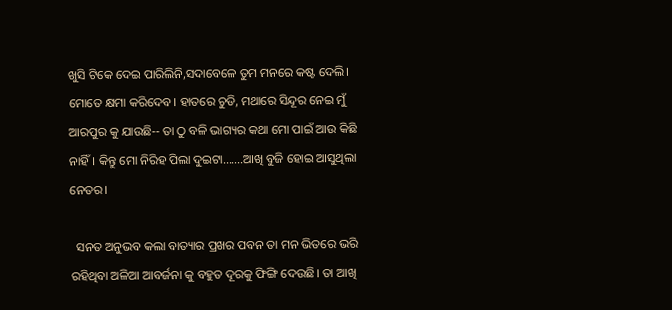ଖୁସି ଟିକେ ଦେଇ ପାରିଲିନି,ସଦାବେଳେ ତୁମ ମନରେ କଷ୍ଟ ଦେଲି। ମୋତେ କ୍ଷମା କରିଦେବ। ହାତରେ ଚୁଡି, ମଥାରେ ସିନ୍ଦୂର ନେଇ ମୁଁ ଆରପୁର କୁ ଯାଉଛି-- ତା ଠୁ ବଳି ଭାଗ୍ୟର କଥା ମୋ ପାଇଁ ଆଉ କିଛି ନାହିଁ। କିନ୍ତୁ ମୋ ନିରିହ ପିଲା ଦୁଇଟା.......ଆଖି ବୁଜି ହୋଇ ଆସୁଥିଲା ନେତର।

  ସନତ ଅନୁଭବ କଲା ବାତ୍ୟାର ପ୍ରଖର ପବନ ତା ମନ ଭିତରେ ଭରି ରହିଥିବା ଅଳିଆ ଆବର୍ଜନା କୁ ବହୁତ ଦୂରକୁ ଫିଙ୍ଗି ଦେଉଛି। ତା ଆଖି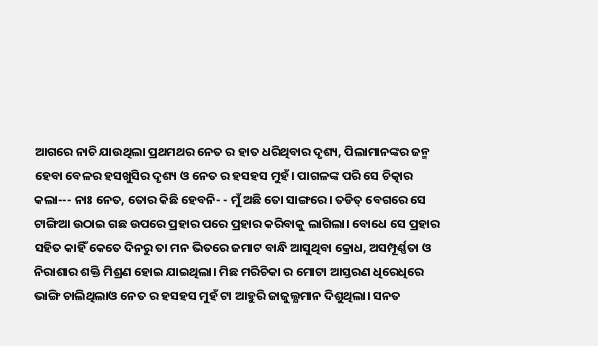ଆଗରେ ନାଚି ଯାଉଥିଲା ପ୍ରଥମଥର ନେତ ର ହାତ ଧରିଥିବାର ଦୃଶ୍ୟ, ପିଲାମାନଙ୍କର ଜନ୍ମ ହେବା ବେଳର ହସଖୁସିର ଦୃଶ୍ୟ ଓ ନେତ ର ହସହସ ମୁହଁ। ପାଗଳଙ୍କ ପରି ସେ ଚିତ୍କାର କଲା--- ନାଃ ନେତ, ତୋର କିଛି ହେବନି- - ମୁଁ ଅଛି ତୋ ସାଙ୍ଗରେ। ତଡିତ୍ ବେଗରେ ସେ ଟାଙ୍ଗିଆ ଉଠାଇ ଗଛ ଉପରେ ପ୍ରହାର ପରେ ପ୍ରହାର କରିବାକୁ ଲାଗିଲା। ବୋଧେ ସେ ପ୍ରହାର ସହିତ କାହିଁ କେତେ ଦିନରୁ ତା ମନ ଭିତରେ ଜମାଟ ବାନ୍ଧି ଆସୁଥିବା କ୍ରୋଧ, ଅସମ୍ପୂର୍ଣ୍ଣତା ଓ ନିରାଶାର ଶକ୍ତି ମିଶ୍ରଣ ହୋଇ ଯାଇଥିଲା। ମିଛ ମରିଚିକା ର ମୋଟା ଆସ୍ତରଣ ଧିରେଧିରେ ଭାଙ୍ଗି ଚାଲିଥିଲାଓ ନେତ ର ହସହସ ମୁହଁ ଟା ଆହୁରି ଜାଜୁଲ୍ଯମାନ ଦିଶୁଥିଲା। ସନତ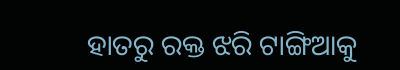ହାତରୁ ରକ୍ତ ଝରି ଟାଙ୍ଗିଆକୁ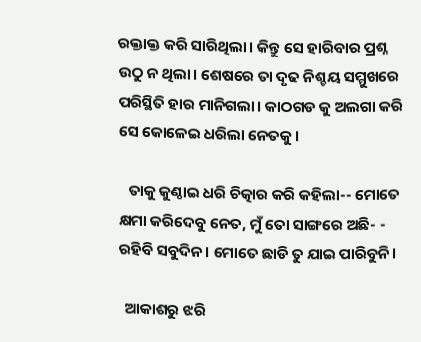ରକ୍ତାକ୍ତ କରି ସାରିଥିଲା। କିନ୍ତୁ ସେ ହାରିବାର ପ୍ରଶ୍ନ ଉଠୁ ନ ଥିଲା। ଶେଷରେ ତା ଦୃଢ ନିଶ୍ଚୟ ସମ୍ମୁଖରେ ପରିସ୍ଥିତି ହାର ମାନିଗଲା। କାଠଗଡ କୁ ଅଲଗା କରି ସେ କୋଳେଇ ଧରିଲା ନେତକୁ।

   ତାକୁ କୁଣ୍ଠାଇ ଧରି ଚିତ୍କାର କରି କହିଲା-- ମୋତେ କ୍ଷମା କରିଦେବୁ ନେତ, ମୁଁ ତୋ ସାଙ୍ଗରେ ଅଛି- - ରହିବି ସବୁଦିନ। ମୋତେ ଛାଡି ତୁ ଯାଇ ପାରିବୁନି।

  ଆକାଶରୁ ଝରି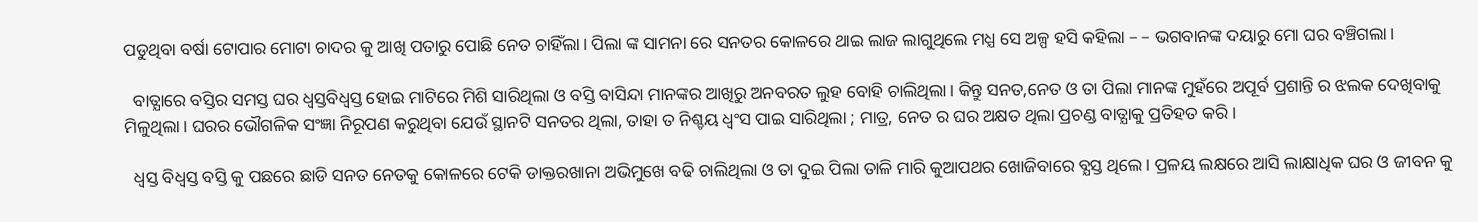ପଡୁଥିବା ବର୍ଷା ଟୋପାର ମୋଟା ଚାଦର କୁ ଆଖି ପତାରୁ ପୋଛି ନେତ ଚାହିଁଲା। ପିଲା ଙ୍କ ସାମନା ରେ ସନତର କୋଳରେ ଥାଇ ଲାଜ ଲାଗୁଥିଲେ ମଧ୍ଯ ସେ ଅଳ୍ପ ହସି କହିଲା – – ଭଗବାନଙ୍କ ଦୟାରୁ ମୋ ଘର ବଞ୍ଚିଗଲା।

  ବାତ୍ଯାରେ ବସ୍ତିର ସମସ୍ତ ଘର ଧ୍ବସ୍ତବିଧ୍ବସ୍ତ ହୋଇ ମାଟିରେ ମିଶି ସାରିଥିଲା ଓ ବସ୍ତି ବାସିନ୍ଦା ମାନଙ୍କର ଆଖିରୁ ଅନବରତ ଲୁହ ବୋହି ଚାଲିଥିଲା। କିନ୍ତୁ ସନତ,ନେତ ଓ ତା ପିଲା ମାନଙ୍କ ମୁହଁରେ ଅପୂର୍ବ ପ୍ରଶାନ୍ତି ର ଝଲକ ଦେଖିବାକୁ ମିଳୁଥିଲା। ଘରର ଭୌଗଳିକ ସଂଜ୍ଞା ନିରୂପଣ କରୁଥିବା ଯେଉଁ ସ୍ଥାନଟି ସନତର ଥିଲା, ତାହା ତ ନିଶ୍ଚୟ ଧ୍ବଂସ ପାଇ ସାରିଥିଲା ; ମାତ୍ର, ନେତ ର ଘର ଅକ୍ଷତ ଥିଲା ପ୍ରଚଣ୍ଡ ବାତ୍ଯାକୁ ପ୍ରତିହତ କରି।

  ଧ୍ବସ୍ତ ବିଧ୍ବସ୍ତ ବସ୍ତି କୁ ପଛରେ ଛାଡି ସନତ ନେତକୁ କୋଳରେ ଟେକି ଡାକ୍ତରଖାନା ଅଭିମୁଖେ ବଢି ଚାଲିଥିଲା ଓ ତା ଦୁଇ ପିଲା ତାଳି ମାରି କୁଆପଥର ଖୋଜିବାରେ ବ୍ଯସ୍ତ ଥିଲେ। ପ୍ରଳୟ ଲକ୍ଷରେ ଆସି ଲାକ୍ଷାଧିକ ଘର ଓ ଜୀବନ କୁ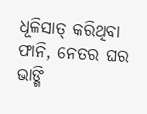ଧୂଳିସାତ୍ କରିଥିବା ଫାନି, ନେତର ଘର ଭାଙ୍ଗି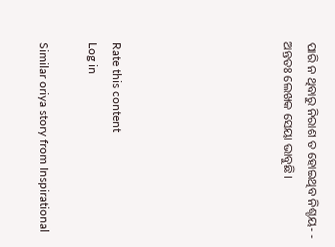ପାରି ନ ଥିବାରୁ ନିରାଶ ତ ହୋଇଥିବ ନିଶ୍ଚୟ- - ଅନ୍ତତଃ ଲେଖକ ସେୟା ଭାବୁଛି।






Rate this content
Log in

Similar oriya story from Inspirational